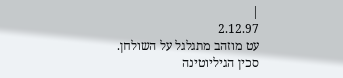|
2.12.97
עט מוזהב מתגלגל על השולחן.
סכין הגיליוטינה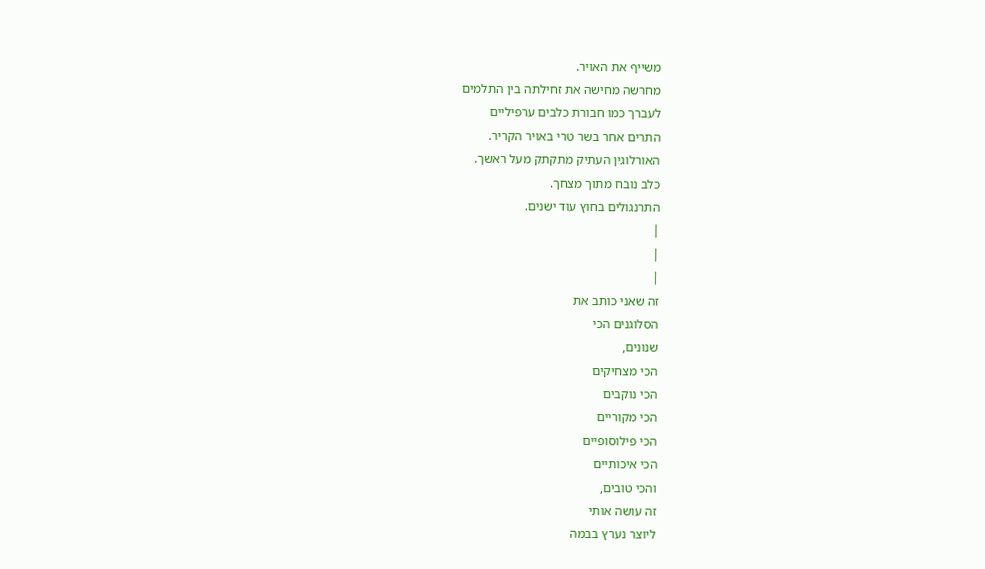משייף את האויר.
מחרשה מחישה את זחילתה בין התלמים
לעברך כמו חבורת כלבים ערפיליים
התרים אחר בשר טרי באויר הקריר.
האורלוגין העתיק מתקתק מעל ראשך.
כלב נובח מתוך מצחך.
התרנגולים בחוץ עוד ישנים.
|
|
|
זה שאני כותב את
הסלוגנים הכי
שנונים,
הכי מצחיקים
הכי נוקבים
הכי מקוריים
הכי פילוסופיים
הכי איכותיים
והכי טובים,
זה עושה אותי
ליוצר נערץ בבמה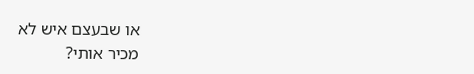או שבעצם איש לא
מכיר אותי?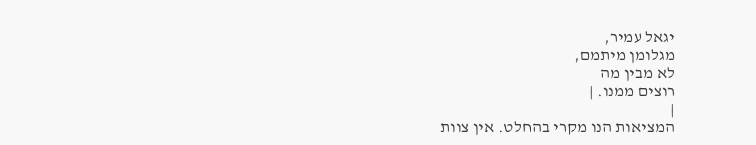יגאל עמיר,
מגלומן מיתמם,
לא מבין מה
רוצים ממנו. |
|
המציאות הנו מקרי בהחלט. אין צוות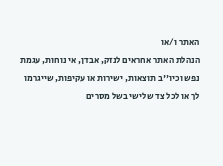האתר ו/או
הנהלת האתר אחראים לנזק, אבדן, אי נוחות, עגמת
נפש וכיו''ב תוצאות, ישירות או עקיפות, שייגרמו
לך או לכל צד שלישי בשל מסרים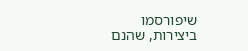שיפורסמו
ביצירות, שהנם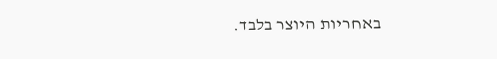באחריות היוצר בלבד.